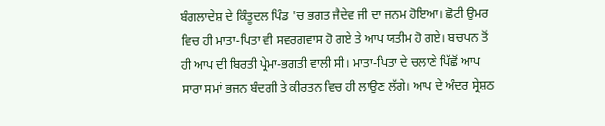ਬੰਗਲਾਦੇਸ਼ ਦੇ ਕਿੰਤੂਦਲ ਪਿੰਡ 'ਚ ਭਗਤ ਜੈਦੇਵ ਜੀ ਦਾ ਜਨਮ ਹੋਇਆ। ਛੋਟੀ ਉਮਰ ਵਿਚ ਹੀ ਮਾਤਾ-ਪਿਤਾ ਵੀ ਸਵਰਗਵਾਸ ਹੋ ਗਏ ਤੇ ਆਪ ਯਤੀਮ ਹੋ ਗਏ। ਬਚਪਨ ਤੋਂ ਹੀ ਆਪ ਦੀ ਬਿਰਤੀ ਪ੍ਰੇਮਾ-ਭਗਤੀ ਵਾਲੀ ਸੀ। ਮਾਤਾ-ਪਿਤਾ ਦੇ ਚਲਾਣੇ ਪਿੱਛੋਂ ਆਪ ਸਾਰਾ ਸਮਾਂ ਭਜਨ ਬੰਦਗੀ ਤੇ ਕੀਰਤਨ ਵਿਚ ਹੀ ਲਾਉਣ ਲੱਗੇ। ਆਪ ਦੇ ਅੰਦਰ ਸ੍ਰੇਸ਼ਠ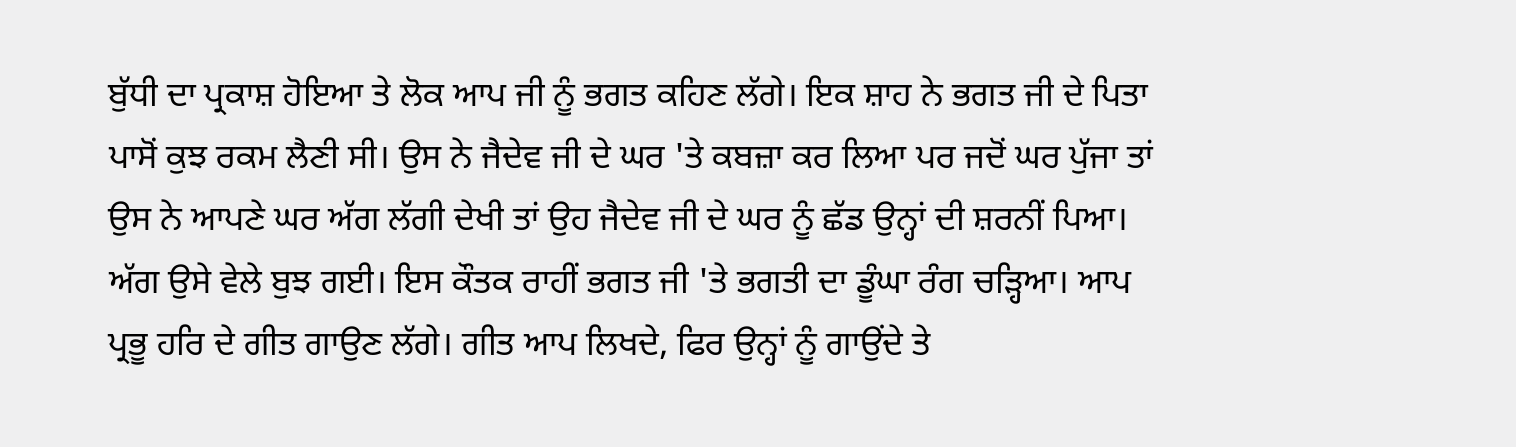ਬੁੱਧੀ ਦਾ ਪ੍ਰਕਾਸ਼ ਹੋਇਆ ਤੇ ਲੋਕ ਆਪ ਜੀ ਨੂੰ ਭਗਤ ਕਹਿਣ ਲੱਗੇ। ਇਕ ਸ਼ਾਹ ਨੇ ਭਗਤ ਜੀ ਦੇ ਪਿਤਾ ਪਾਸੋਂ ਕੁਝ ਰਕਮ ਲੈਣੀ ਸੀ। ਉਸ ਨੇ ਜੈਦੇਵ ਜੀ ਦੇ ਘਰ 'ਤੇ ਕਬਜ਼ਾ ਕਰ ਲਿਆ ਪਰ ਜਦੋਂ ਘਰ ਪੁੱਜਾ ਤਾਂ ਉਸ ਨੇ ਆਪਣੇ ਘਰ ਅੱਗ ਲੱਗੀ ਦੇਖੀ ਤਾਂ ਉਹ ਜੈਦੇਵ ਜੀ ਦੇ ਘਰ ਨੂੰ ਛੱਡ ਉਨ੍ਹਾਂ ਦੀ ਸ਼ਰਨੀਂ ਪਿਆ। ਅੱਗ ਉਸੇ ਵੇਲੇ ਬੁਝ ਗਈ। ਇਸ ਕੌਤਕ ਰਾਹੀਂ ਭਗਤ ਜੀ 'ਤੇ ਭਗਤੀ ਦਾ ਡੂੰਘਾ ਰੰਗ ਚੜ੍ਹਿਆ। ਆਪ ਪ੍ਰਭੂ ਹਰਿ ਦੇ ਗੀਤ ਗਾਉਣ ਲੱਗੇ। ਗੀਤ ਆਪ ਲਿਖਦੇ, ਫਿਰ ਉਨ੍ਹਾਂ ਨੂੰ ਗਾਉਂਦੇ ਤੇ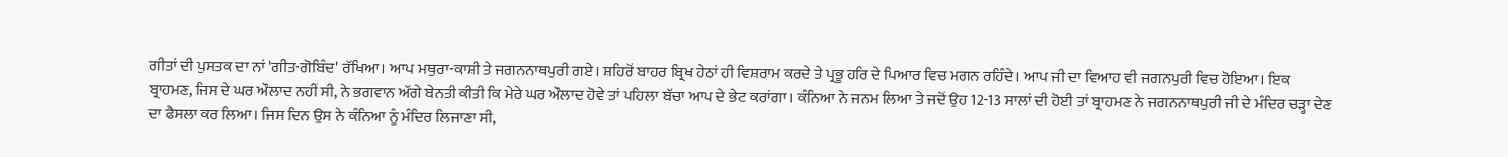ਗੀਤਾਂ ਦੀ ਪੁਸਤਕ ਦਾ ਨਾਂ 'ਗੀਤ-ਗੋਬਿੰਦ' ਰੱਖਿਆ। ਆਪ ਮਥੁਰਾ-ਕਾਸ਼ੀ ਤੇ ਜਗਨਨਾਥਪੁਰੀ ਗਏ। ਸ਼ਹਿਰੋਂ ਬਾਹਰ ਬ੍ਰਿਖ ਹੇਠਾਂ ਹੀ ਵਿਸ਼ਰਾਮ ਕਰਦੇ ਤੇ ਪ੍ਰਭੂ ਹਰਿ ਦੇ ਪਿਆਰ ਵਿਚ ਮਗਨ ਰਹਿੰਦੇ। ਆਪ ਜੀ ਦਾ ਵਿਆਹ ਵੀ ਜਗਨਪੁਰੀ ਵਿਚ ਹੋਇਆ। ਇਕ ਬ੍ਰਾਹਮਣ, ਜਿਸ ਦੇ ਘਰ ਔਲਾਦ ਨਹੀਂ ਸੀ, ਨੇ ਭਗਵਾਨ ਅੱਗੇ ਬੇਨਤੀ ਕੀਤੀ ਕਿ ਮੇਰੇ ਘਰ ਔਲਾਦ ਹੋਵੇ ਤਾਂ ਪਹਿਲਾ ਬੱਚਾ ਆਪ ਦੇ ਭੇਟ ਕਰਾਂਗਾ। ਕੰਨਿਆ ਨੇ ਜਨਮ ਲਿਆ ਤੇ ਜਦੋਂ ਉਹ 12-13 ਸਾਲਾਂ ਦੀ ਹੋਈ ਤਾਂ ਬ੍ਰਾਹਮਣ ਨੇ ਜਗਨਨਾਥਪੁਰੀ ਜੀ ਦੇ ਮੰਦਿਰ ਚੜ੍ਹਾ ਦੇਣ ਦਾ ਫੈਸਲਾ ਕਰ ਲਿਆ। ਜਿਸ ਦਿਨ ਉਸ ਨੇ ਕੰਨਿਆ ਨੂੰ ਮੰਦਿਰ ਲਿਜਾਣਾ ਸੀ,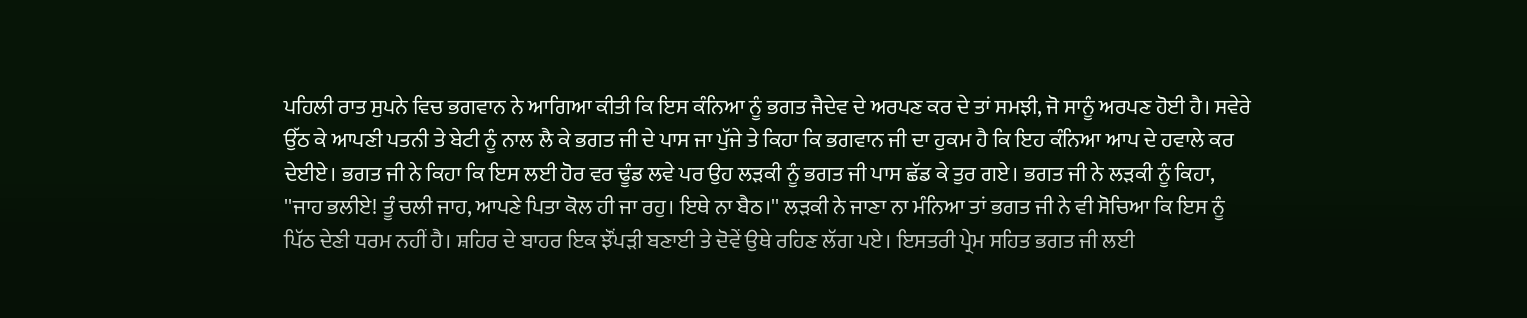ਪਹਿਲੀ ਰਾਤ ਸੁਪਨੇ ਵਿਚ ਭਗਵਾਨ ਨੇ ਆਗਿਆ ਕੀਤੀ ਕਿ ਇਸ ਕੰਨਿਆ ਨੂੰ ਭਗਤ ਜੈਦੇਵ ਦੇ ਅਰਪਣ ਕਰ ਦੇ ਤਾਂ ਸਮਝੀ, ਜੋ ਸਾਨੂੰ ਅਰਪਣ ਹੋਈ ਹੈ। ਸਵੇਰੇ ਉੱਠ ਕੇ ਆਪਣੀ ਪਤਨੀ ਤੇ ਬੇਟੀ ਨੂੰ ਨਾਲ ਲੈ ਕੇ ਭਗਤ ਜੀ ਦੇ ਪਾਸ ਜਾ ਪੁੱਜੇ ਤੇ ਕਿਹਾ ਕਿ ਭਗਵਾਨ ਜੀ ਦਾ ਹੁਕਮ ਹੈ ਕਿ ਇਹ ਕੰਨਿਆ ਆਪ ਦੇ ਹਵਾਲੇ ਕਰ ਦੇਈਏ। ਭਗਤ ਜੀ ਨੇ ਕਿਹਾ ਕਿ ਇਸ ਲਈ ਹੋਰ ਵਰ ਢੂੰਡ ਲਵੇ ਪਰ ਉਹ ਲੜਕੀ ਨੂੰ ਭਗਤ ਜੀ ਪਾਸ ਛੱਡ ਕੇ ਤੁਰ ਗਏ। ਭਗਤ ਜੀ ਨੇ ਲੜਕੀ ਨੂੰ ਕਿਹਾ, ''ਜਾਹ ਭਲੀਏ! ਤੂੰ ਚਲੀ ਜਾਹ, ਆਪਣੇ ਪਿਤਾ ਕੋਲ ਹੀ ਜਾ ਰਹੁ। ਇਥੇ ਨਾ ਬੈਠ।'' ਲੜਕੀ ਨੇ ਜਾਣਾ ਨਾ ਮੰਨਿਆ ਤਾਂ ਭਗਤ ਜੀ ਨੇ ਵੀ ਸੋਚਿਆ ਕਿ ਇਸ ਨੂੰ ਪਿੱਠ ਦੇਣੀ ਧਰਮ ਨਹੀਂ ਹੈ। ਸ਼ਹਿਰ ਦੇ ਬਾਹਰ ਇਕ ਝੌਂਪੜੀ ਬਣਾਈ ਤੇ ਦੋਵੇਂ ਉਥੇ ਰਹਿਣ ਲੱਗ ਪਏ। ਇਸਤਰੀ ਪ੍ਰੇਮ ਸਹਿਤ ਭਗਤ ਜੀ ਲਈ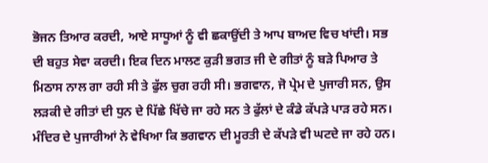ਭੋਜਨ ਤਿਆਰ ਕਰਦੀ, ਆਏ ਸਾਧੂਆਂ ਨੂੰ ਵੀ ਛਕਾਉਂਦੀ ਤੇ ਆਪ ਬਾਅਦ ਵਿਚ ਖਾਂਦੀ। ਸਭ ਦੀ ਬਹੁਤ ਸੇਵਾ ਕਰਦੀ। ਇਕ ਦਿਨ ਮਾਲਣ ਕੁੜੀ ਭਗਤ ਜੀ ਦੇ ਗੀਤਾਂ ਨੂੰ ਬੜੇ ਪਿਆਰ ਤੇ ਮਿਠਾਸ ਨਾਲ ਗਾ ਰਹੀ ਸੀ ਤੇ ਫੁੱਲ ਚੁਗ ਰਹੀ ਸੀ। ਭਗਵਾਨ, ਜੋ ਪ੍ਰੇਮ ਦੇ ਪੁਜਾਰੀ ਸਨ, ਉਸ ਲੜਕੀ ਦੇ ਗੀਤਾਂ ਦੀ ਧੁਨ ਦੇ ਪਿੱਛੇ ਖਿੱਚੇ ਜਾ ਰਹੇ ਸਨ ਤੇ ਫੁੱਲਾਂ ਦੇ ਕੰਡੇ ਕੱਪੜੇ ਪਾੜ ਰਹੇ ਸਨ। ਮੰਦਿਰ ਦੇ ਪੁਜਾਰੀਆਂ ਨੇ ਵੇਖਿਆ ਕਿ ਭਗਵਾਨ ਦੀ ਮੂਰਤੀ ਦੇ ਕੱਪੜੇ ਵੀ ਘਟਦੇ ਜਾ ਰਹੇ ਹਨ।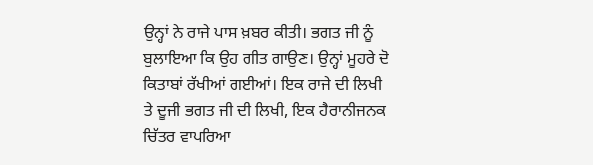ਉਨ੍ਹਾਂ ਨੇ ਰਾਜੇ ਪਾਸ ਖ਼ਬਰ ਕੀਤੀ। ਭਗਤ ਜੀ ਨੂੰ ਬੁਲਾਇਆ ਕਿ ਉਹ ਗੀਤ ਗਾਉਣ। ਉਨ੍ਹਾਂ ਮੂਹਰੇ ਦੋ ਕਿਤਾਬਾਂ ਰੱਖੀਆਂ ਗਈਆਂ। ਇਕ ਰਾਜੇ ਦੀ ਲਿਖੀ ਤੇ ਦੂਜੀ ਭਗਤ ਜੀ ਦੀ ਲਿਖੀ, ਇਕ ਹੈਰਾਨੀਜਨਕ ਚਿੱਤਰ ਵਾਪਰਿਆ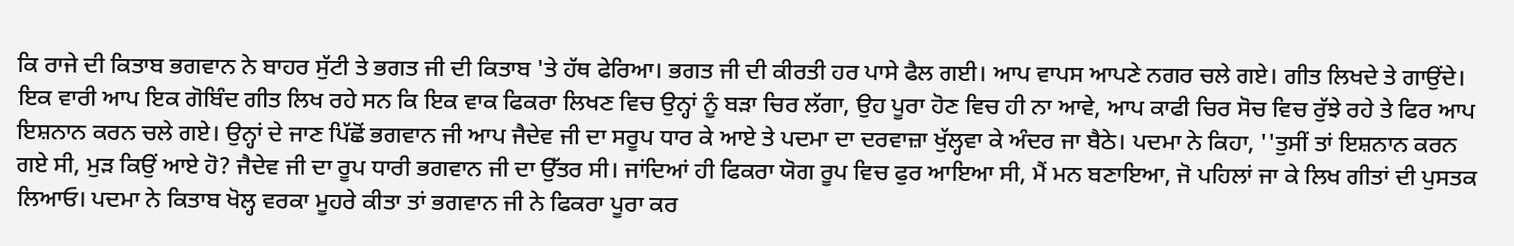ਕਿ ਰਾਜੇ ਦੀ ਕਿਤਾਬ ਭਗਵਾਨ ਨੇ ਬਾਹਰ ਸੁੱਟੀ ਤੇ ਭਗਤ ਜੀ ਦੀ ਕਿਤਾਬ 'ਤੇ ਹੱਥ ਫੇਰਿਆ। ਭਗਤ ਜੀ ਦੀ ਕੀਰਤੀ ਹਰ ਪਾਸੇ ਫੈਲ ਗਈ। ਆਪ ਵਾਪਸ ਆਪਣੇ ਨਗਰ ਚਲੇ ਗਏ। ਗੀਤ ਲਿਖਦੇ ਤੇ ਗਾਉਂਦੇ। ਇਕ ਵਾਰੀ ਆਪ ਇਕ ਗੋਬਿੰਦ ਗੀਤ ਲਿਖ ਰਹੇ ਸਨ ਕਿ ਇਕ ਵਾਕ ਫਿਕਰਾ ਲਿਖਣ ਵਿਚ ਉਨ੍ਹਾਂ ਨੂੰ ਬੜਾ ਚਿਰ ਲੱਗਾ, ਉਹ ਪੂਰਾ ਹੋਣ ਵਿਚ ਹੀ ਨਾ ਆਵੇ, ਆਪ ਕਾਫੀ ਚਿਰ ਸੋਚ ਵਿਚ ਰੁੱਝੇ ਰਹੇ ਤੇ ਫਿਰ ਆਪ ਇਸ਼ਨਾਨ ਕਰਨ ਚਲੇ ਗਏ। ਉਨ੍ਹਾਂ ਦੇ ਜਾਣ ਪਿੱਛੋਂ ਭਗਵਾਨ ਜੀ ਆਪ ਜੈਦੇਵ ਜੀ ਦਾ ਸਰੂਪ ਧਾਰ ਕੇ ਆਏ ਤੇ ਪਦਮਾ ਦਾ ਦਰਵਾਜ਼ਾ ਖੁੱਲ੍ਹਵਾ ਕੇ ਅੰਦਰ ਜਾ ਬੈਠੇ। ਪਦਮਾ ਨੇ ਕਿਹਾ, ''ਤੁਸੀਂ ਤਾਂ ਇਸ਼ਨਾਨ ਕਰਨ ਗਏ ਸੀ, ਮੁੜ ਕਿਉਂ ਆਏ ਹੋ? ਜੈਦੇਵ ਜੀ ਦਾ ਰੂਪ ਧਾਰੀ ਭਗਵਾਨ ਜੀ ਦਾ ਉੱਤਰ ਸੀ। ਜਾਂਦਿਆਂ ਹੀ ਫਿਕਰਾ ਯੋਗ ਰੂਪ ਵਿਚ ਫੁਰ ਆਇਆ ਸੀ, ਮੈਂ ਮਨ ਬਣਾਇਆ, ਜੋ ਪਹਿਲਾਂ ਜਾ ਕੇ ਲਿਖ ਗੀਤਾਂ ਦੀ ਪੁਸਤਕ ਲਿਆਓ। ਪਦਮਾ ਨੇ ਕਿਤਾਬ ਖੋਲ੍ਹ ਵਰਕਾ ਮੂਹਰੇ ਕੀਤਾ ਤਾਂ ਭਗਵਾਨ ਜੀ ਨੇ ਫਿਕਰਾ ਪੂਰਾ ਕਰ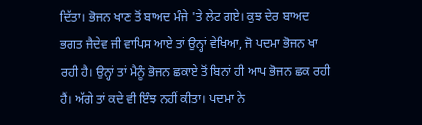ਦਿੱਤਾ। ਭੋਜਨ ਖਾਣ ਤੋਂ ਬਾਅਦ ਮੰਜੇ 'ਤੇ ਲੇਟ ਗਏ। ਕੁਝ ਦੇਰ ਬਾਅਦ ਭਗਤ ਜੈਦੇਵ ਜੀ ਵਾਪਿਸ ਆਏ ਤਾਂ ਉਨ੍ਹਾਂ ਵੇਖਿਆ, ਜੋ ਪਦਮਾ ਭੋਜਨ ਖਾ ਰਹੀ ਹੈ। ਉਨ੍ਹਾਂ ਤਾਂ ਮੈਨੂੰ ਭੋਜਨ ਛਕਾਏ ਤੋਂ ਬਿਨਾਂ ਹੀ ਆਪ ਭੋਜਨ ਛਕ ਰਹੀ ਹੈਂ। ਅੱਗੇ ਤਾਂ ਕਦੇ ਵੀ ਇੰਝ ਨਹੀਂ ਕੀਤਾ। ਪਦਮਾ ਨੇ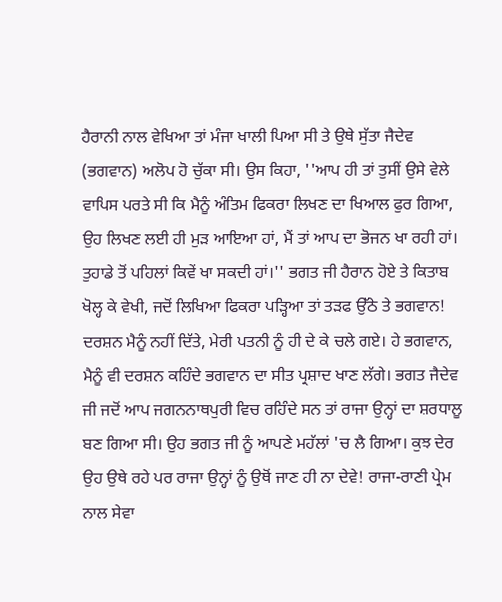ਹੈਰਾਨੀ ਨਾਲ ਵੇਖਿਆ ਤਾਂ ਮੰਜਾ ਖਾਲੀ ਪਿਆ ਸੀ ਤੇ ਉਥੇ ਸੁੱਤਾ ਜੈਦੇਵ (ਭਗਵਾਨ) ਅਲੋਪ ਹੋ ਚੁੱਕਾ ਸੀ। ਉਸ ਕਿਹਾ, ''ਆਪ ਹੀ ਤਾਂ ਤੁਸੀਂ ਉਸੇ ਵੇਲੇ ਵਾਪਿਸ ਪਰਤੇ ਸੀ ਕਿ ਮੈਨੂੰ ਅੰਤਿਮ ਫਿਕਰਾ ਲਿਖਣ ਦਾ ਖਿਆਲ ਫੁਰ ਗਿਆ, ਉਹ ਲਿਖਣ ਲਈ ਹੀ ਮੁੜ ਆਇਆ ਹਾਂ, ਮੈਂ ਤਾਂ ਆਪ ਦਾ ਭੋਜਨ ਖਾ ਰਹੀ ਹਾਂ। ਤੁਹਾਡੇ ਤੋਂ ਪਹਿਲਾਂ ਕਿਵੇਂ ਖਾ ਸਕਦੀ ਹਾਂ।'' ਭਗਤ ਜੀ ਹੈਰਾਨ ਹੋਏ ਤੇ ਕਿਤਾਬ ਖੋਲ੍ਹ ਕੇ ਵੇਖੀ, ਜਦੋਂ ਲਿਖਿਆ ਫਿਕਰਾ ਪੜ੍ਹਿਆ ਤਾਂ ਤੜਫ ਉੱਠੇ ਤੇ ਭਗਵਾਨ! ਦਰਸ਼ਨ ਮੈਨੂੰ ਨਹੀਂ ਦਿੱਤੇ, ਮੇਰੀ ਪਤਨੀ ਨੂੰ ਹੀ ਦੇ ਕੇ ਚਲੇ ਗਏ। ਹੇ ਭਗਵਾਨ, ਮੈਨੂੰ ਵੀ ਦਰਸ਼ਨ ਕਹਿੰਦੇ ਭਗਵਾਨ ਦਾ ਸੀਤ ਪ੍ਰਸ਼ਾਦ ਖਾਣ ਲੱਗੇ। ਭਗਤ ਜੈਦੇਵ ਜੀ ਜਦੋਂ ਆਪ ਜਗਨਨਾਥਪੁਰੀ ਵਿਚ ਰਹਿੰਦੇ ਸਨ ਤਾਂ ਰਾਜਾ ਉਨ੍ਹਾਂ ਦਾ ਸ਼ਰਧਾਲੂ ਬਣ ਗਿਆ ਸੀ। ਉਹ ਭਗਤ ਜੀ ਨੂੰ ਆਪਣੇ ਮਹੱਲਾਂ 'ਚ ਲੈ ਗਿਆ। ਕੁਝ ਦੇਰ ਉਹ ਉਥੇ ਰਹੇ ਪਰ ਰਾਜਾ ਉਨ੍ਹਾਂ ਨੂੰ ਉਥੋਂ ਜਾਣ ਹੀ ਨਾ ਦੇਵੇ! ਰਾਜਾ-ਰਾਣੀ ਪ੍ਰੇਮ ਨਾਲ ਸੇਵਾ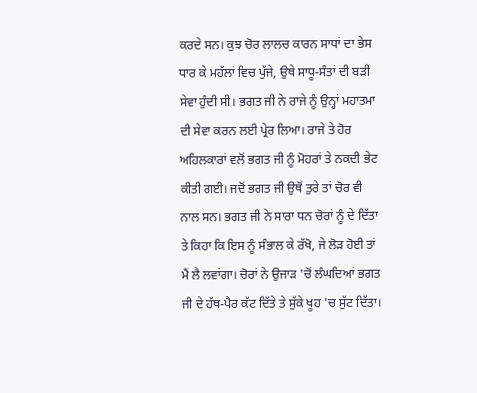ਕਰਦੇ ਸਨ। ਕੁਝ ਚੋਰ ਲਾਲਚ ਕਾਰਨ ਸਾਧਾਂ ਦਾ ਭੇਸ ਧਾਰ ਕੇ ਮਹੱਲਾਂ ਵਿਚ ਪੁੱਜੇ, ਉਥੇ ਸਾਧੂ-ਸੰਤਾਂ ਦੀ ਬੜੀ ਸੇਵਾ ਹੁੰਦੀ ਸੀ। ਭਗਤ ਜੀ ਨੇ ਰਾਜੇ ਨੂੰ ਉਨ੍ਹਾਂ ਮਹਾਤਮਾ ਦੀ ਸੇਵਾ ਕਰਨ ਲਈ ਪ੍ਰੇਰ ਲਿਆ। ਰਾਜੇ ਤੇ ਹੋਰ ਅਹਿਲਕਾਰਾਂ ਵਲੋਂ ਭਗਤ ਜੀ ਨੂੰ ਮੋਹਰਾਂ ਤੇ ਨਕਦੀ ਭੇਟ ਕੀਤੀ ਗਈ। ਜਦੋਂ ਭਗਤ ਜੀ ਉਥੋਂ ਤੁਰੇ ਤਾਂ ਚੋਰ ਵੀ ਨਾਲ ਸਨ। ਭਗਤ ਜੀ ਨੇ ਸਾਰਾ ਧਨ ਚੋਰਾਂ ਨੂੰ ਦੇ ਦਿੱਤਾ ਤੇ ਕਿਹਾ ਕਿ ਇਸ ਨੂੰ ਸੰਭਾਲ ਕੇ ਰੱਖੋ, ਜੇ ਲੋੜ ਹੋਈ ਤਾਂ ਮੈਂ ਲੈ ਲਵਾਂਗਾ। ਚੋਰਾਂ ਨੇ ਉਜਾੜ 'ਚੋਂ ਲੰਘਦਿਆਂ ਭਗਤ ਜੀ ਦੇ ਹੱਥ-ਪੈਰ ਕੱਟ ਦਿੱਤੇ ਤੇ ਸੁੱਕੇ ਖੂਹ 'ਚ ਸੁੱਟ ਦਿੱਤਾ।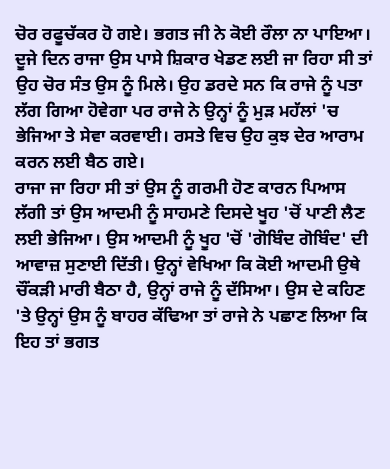ਚੋਰ ਰਫੂਚੱਕਰ ਹੋ ਗਏ। ਭਗਤ ਜੀ ਨੇ ਕੋਈ ਰੌਲਾ ਨਾ ਪਾਇਆ।
ਦੂਜੇ ਦਿਨ ਰਾਜਾ ਉਸ ਪਾਸੇ ਸ਼ਿਕਾਰ ਖੇਡਣ ਲਈ ਜਾ ਰਿਹਾ ਸੀ ਤਾਂ ਉਹ ਚੋਰ ਸੰਤ ਉਸ ਨੂੰ ਮਿਲੇ। ਉਹ ਡਰਦੇ ਸਨ ਕਿ ਰਾਜੇ ਨੂੰ ਪਤਾ ਲੱਗ ਗਿਆ ਹੋਵੇਗਾ ਪਰ ਰਾਜੇ ਨੇ ਉਨ੍ਹਾਂ ਨੂੰ ਮੁੜ ਮਹੱਲਾਂ 'ਚ ਭੇਜਿਆ ਤੇ ਸੇਵਾ ਕਰਵਾਈ। ਰਸਤੇ ਵਿਚ ਉਹ ਕੁਝ ਦੇਰ ਆਰਾਮ ਕਰਨ ਲਈ ਬੈਠ ਗਏ।
ਰਾਜਾ ਜਾ ਰਿਹਾ ਸੀ ਤਾਂ ਉਸ ਨੂੰ ਗਰਮੀ ਹੋਣ ਕਾਰਨ ਪਿਆਸ ਲੱਗੀ ਤਾਂ ਉਸ ਆਦਮੀ ਨੂੰ ਸਾਹਮਣੇ ਦਿਸਦੇ ਖੂਹ 'ਚੋਂ ਪਾਣੀ ਲੈਣ ਲਈ ਭੇਜਿਆ। ਉਸ ਆਦਮੀ ਨੂੰ ਖੂਹ 'ਚੋਂ 'ਗੋਬਿੰਦ ਗੋਬਿੰਦ' ਦੀ ਆਵਾਜ਼ ਸੁਣਾਈ ਦਿੱਤੀ। ਉਨ੍ਹਾਂ ਵੇਖਿਆ ਕਿ ਕੋਈ ਆਦਮੀ ਉਥੇ ਚੌਂਕੜੀ ਮਾਰੀ ਬੈਠਾ ਹੈ, ਉਨ੍ਹਾਂ ਰਾਜੇ ਨੂੰ ਦੱਸਿਆ। ਉਸ ਦੇ ਕਹਿਣ 'ਤੇ ਉਨ੍ਹਾਂ ਉਸ ਨੂੰ ਬਾਹਰ ਕੱਢਿਆ ਤਾਂ ਰਾਜੇ ਨੇ ਪਛਾਣ ਲਿਆ ਕਿ ਇਹ ਤਾਂ ਭਗਤ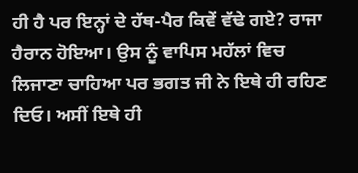ਹੀ ਹੈ ਪਰ ਇਨ੍ਹਾਂ ਦੇ ਹੱਥ-ਪੈਰ ਕਿਵੇਂ ਵੱਢੇ ਗਏ? ਰਾਜਾ ਹੈਰਾਨ ਹੋਇਆ। ਉਸ ਨੂੰ ਵਾਪਿਸ ਮਹੱਲਾਂ ਵਿਚ ਲਿਜਾਣਾ ਚਾਹਿਆ ਪਰ ਭਗਤ ਜੀ ਨੇ ਇਥੇ ਹੀ ਰਹਿਣ ਦਿਓ। ਅਸੀਂ ਇਥੇ ਹੀ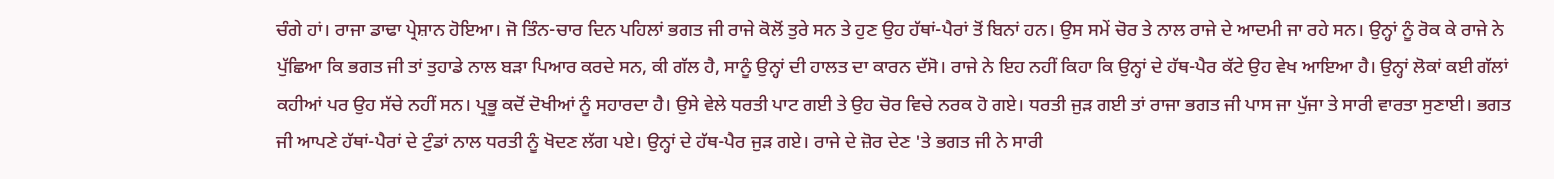ਚੰਗੇ ਹਾਂ। ਰਾਜਾ ਡਾਢਾ ਪ੍ਰੇਸ਼ਾਨ ਹੋਇਆ। ਜੋ ਤਿੰਨ-ਚਾਰ ਦਿਨ ਪਹਿਲਾਂ ਭਗਤ ਜੀ ਰਾਜੇ ਕੋਲੋਂ ਤੁਰੇ ਸਨ ਤੇ ਹੁਣ ਉਹ ਹੱਥਾਂ-ਪੈਰਾਂ ਤੋਂ ਬਿਨਾਂ ਹਨ। ਉਸ ਸਮੇਂ ਚੋਰ ਤੇ ਨਾਲ ਰਾਜੇ ਦੇ ਆਦਮੀ ਜਾ ਰਹੇ ਸਨ। ਉਨ੍ਹਾਂ ਨੂੰ ਰੋਕ ਕੇ ਰਾਜੇ ਨੇ ਪੁੱਛਿਆ ਕਿ ਭਗਤ ਜੀ ਤਾਂ ਤੁਹਾਡੇ ਨਾਲ ਬੜਾ ਪਿਆਰ ਕਰਦੇ ਸਨ, ਕੀ ਗੱਲ ਹੈ, ਸਾਨੂੰ ਉਨ੍ਹਾਂ ਦੀ ਹਾਲਤ ਦਾ ਕਾਰਨ ਦੱਸੋ। ਰਾਜੇ ਨੇ ਇਹ ਨਹੀਂ ਕਿਹਾ ਕਿ ਉਨ੍ਹਾਂ ਦੇ ਹੱਥ-ਪੈਰ ਕੱਟੇ ਉਹ ਵੇਖ ਆਇਆ ਹੈ। ਉਨ੍ਹਾਂ ਲੋਕਾਂ ਕਈ ਗੱਲਾਂ ਕਹੀਆਂ ਪਰ ਉਹ ਸੱਚੇ ਨਹੀਂ ਸਨ। ਪ੍ਰਭੂ ਕਦੋਂ ਦੋਖੀਆਂ ਨੂੰ ਸਹਾਰਦਾ ਹੈ। ਉਸੇ ਵੇਲੇ ਧਰਤੀ ਪਾਟ ਗਈ ਤੇ ਉਹ ਚੋਰ ਵਿਚੇ ਨਰਕ ਹੋ ਗਏ। ਧਰਤੀ ਜੁੜ ਗਈ ਤਾਂ ਰਾਜਾ ਭਗਤ ਜੀ ਪਾਸ ਜਾ ਪੁੱਜਾ ਤੇ ਸਾਰੀ ਵਾਰਤਾ ਸੁਣਾਈ। ਭਗਤ ਜੀ ਆਪਣੇ ਹੱਥਾਂ-ਪੈਰਾਂ ਦੇ ਟੁੰਡਾਂ ਨਾਲ ਧਰਤੀ ਨੂੰ ਖੋਦਣ ਲੱਗ ਪਏ। ਉਨ੍ਹਾਂ ਦੇ ਹੱਥ-ਪੈਰ ਜੁੜ ਗਏ। ਰਾਜੇ ਦੇ ਜ਼ੋਰ ਦੇਣ 'ਤੇ ਭਗਤ ਜੀ ਨੇ ਸਾਰੀ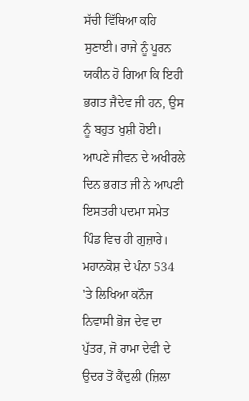ਸੱਚੀ ਵਿੱਥਿਆ ਕਹਿ ਸੁਣਾਈ। ਰਾਜੇ ਨੂੰ ਪੂਰਨ ਯਕੀਨ ਹੋ ਗਿਆ ਕਿ ਇਹੀ ਭਗਤ ਜੈਦੇਵ ਜੀ ਹਨ, ਉਸ ਨੂੰ ਬਹੁਤ ਖੁਸ਼ੀ ਹੋਈ। ਆਪਣੇ ਜੀਵਨ ਦੇ ਅਖੀਰਲੇ ਦਿਨ ਭਗਤ ਜੀ ਨੇ ਆਪਣੀ ਇਸਤਰੀ ਪਦਮਾ ਸਮੇਤ ਪਿੰਡ ਵਿਚ ਹੀ ਗੁਜ਼ਾਰੇ। ਮਹਾਨਕੋਸ਼ ਦੇ ਪੰਨਾ 534 'ਤੇ ਲਿਖਿਆ ਕਨੌਜ ਨਿਵਾਸੀ ਭੋਜ ਦੇਵ ਦਾ ਪੁੱਤਰ, ਜੋ ਰਾਮਾ ਦੇਵੀ ਦੇ ਉਦਰ ਤੋਂ ਕੈਂਦੁਲੀ (ਜ਼ਿਲਾ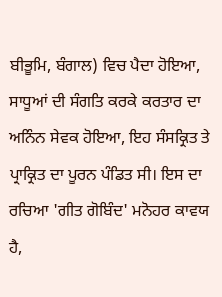ਬੀਭੂਮਿ, ਬੰਗਾਲ) ਵਿਚ ਪੈਦਾ ਹੋਇਆ, ਸਾਧੂਆਂ ਦੀ ਸੰਗਤਿ ਕਰਕੇ ਕਰਤਾਰ ਦਾ ਅਨਿੰਨ ਸੇਵਕ ਹੋਇਆ, ਇਹ ਸੰਸਕ੍ਰਿਤ ਤੇ ਪ੍ਰਾਕ੍ਰਿਤ ਦਾ ਪੂਰਨ ਪੰਡਿਤ ਸੀ। ਇਸ ਦਾ ਰਚਿਆ 'ਗੀਤ ਗੋਬਿੰਦ' ਮਨੋਹਰ ਕਾਵਯ ਹੈ,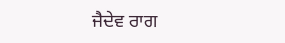ਜੈਦੇਵ ਰਾਗ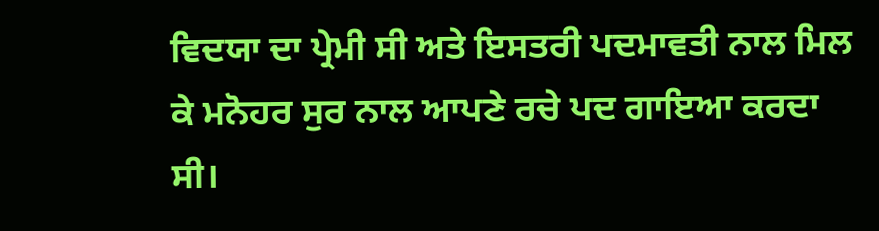ਵਿਦਯਾ ਦਾ ਪ੍ਰੇਮੀ ਸੀ ਅਤੇ ਇਸਤਰੀ ਪਦਮਾਵਤੀ ਨਾਲ ਮਿਲ ਕੇ ਮਨੋਹਰ ਸੁਰ ਨਾਲ ਆਪਣੇ ਰਚੇ ਪਦ ਗਾਇਆ ਕਰਦਾ ਸੀ।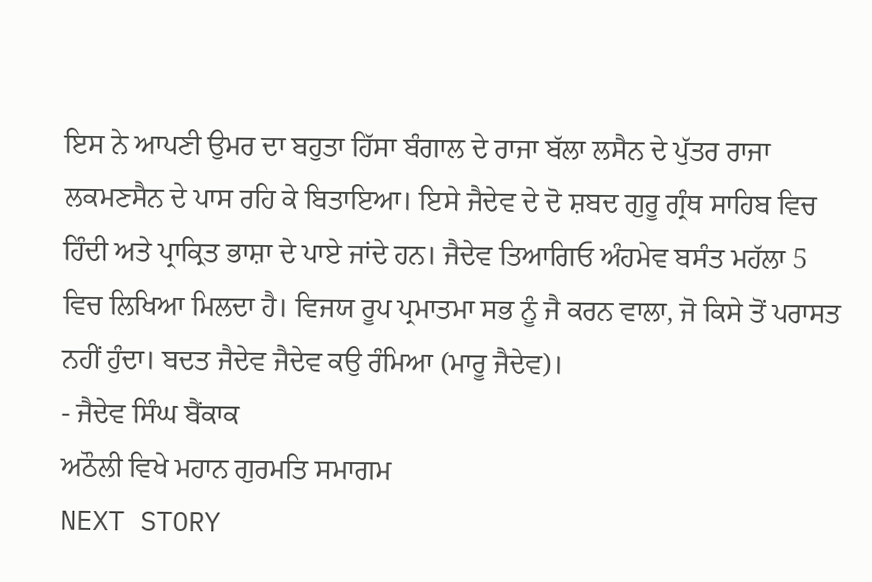ਇਸ ਨੇ ਆਪਣੀ ਉਮਰ ਦਾ ਬਹੁਤਾ ਹਿੱਸਾ ਬੰਗਾਲ ਦੇ ਰਾਜਾ ਬੱਲਾ ਲਸੈਨ ਦੇ ਪੁੱਤਰ ਰਾਜਾ ਲਕਮਣਸੈਨ ਦੇ ਪਾਸ ਰਹਿ ਕੇ ਬਿਤਾਇਆ। ਇਸੇ ਜੈਦੇਵ ਦੇ ਦੋ ਸ਼ਬਦ ਗੁਰੂ ਗ੍ਰੰਥ ਸਾਹਿਬ ਵਿਚ ਹਿੰਦੀ ਅਤੇ ਪ੍ਰਾਕ੍ਰਿਤ ਭਾਸ਼ਾ ਦੇ ਪਾਏ ਜਾਂਦੇ ਹਨ। ਜੈਦੇਵ ਤਿਆਗਿਓ ਅੰਹਮੇਵ ਬਸੰਤ ਮਹੱਲਾ 5 ਵਿਚ ਲਿਖਿਆ ਮਿਲਦਾ ਹੈ। ਵਿਜਯ ਰੂਪ ਪ੍ਰਮਾਤਮਾ ਸਭ ਨੂੰ ਜੈ ਕਰਨ ਵਾਲਾ, ਜੋ ਕਿਸੇ ਤੋਂ ਪਰਾਸਤ ਨਹੀਂ ਹੁੰਦਾ। ਬਦਤ ਜੈਦੇਵ ਜੈਦੇਵ ਕਉ ਰੰਮਿਆ (ਮਾਰੂ ਜੈਦੇਵ)।
- ਜੈਦੇਵ ਸਿੰਘ ਬੈਂਕਾਕ
ਅਠੌਲੀ ਵਿਖੇ ਮਹਾਨ ਗੁਰਮਤਿ ਸਮਾਗਮ
NEXT STORY